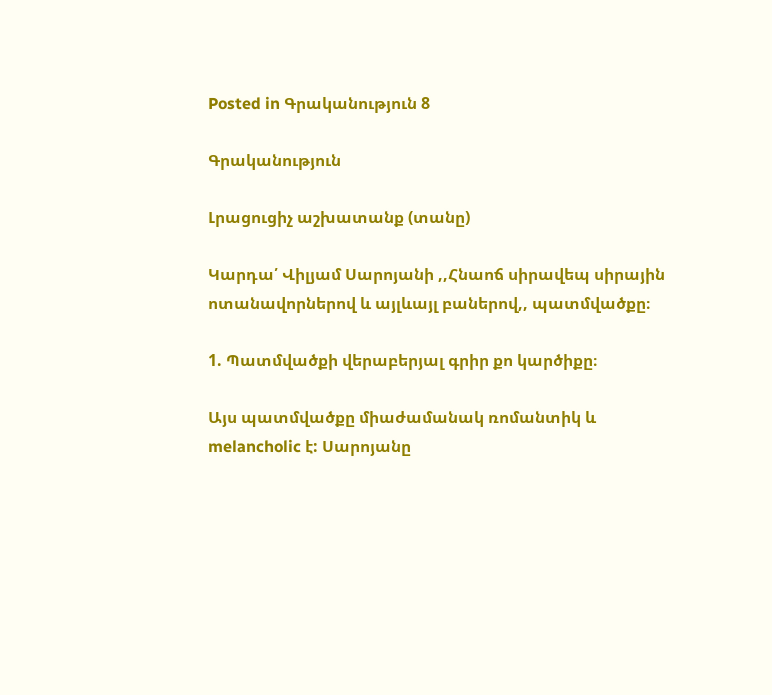Posted in Գրականություն 8

Գրականություն

Լրացուցիչ աշխատանք (տանը)

Կարդա՛ Վիլյամ Սարոյանի ,,Հնաոճ սիրավեպ սիրային ոտանավորներով և այլևայլ բաներով,, պատմվածքը։

1. Պատմվածքի վերաբերյալ գրիր քո կարծիքը։

Այս պատմվածքը միաժամանակ ռոմանտիկ և melancholic է: Սարոյանը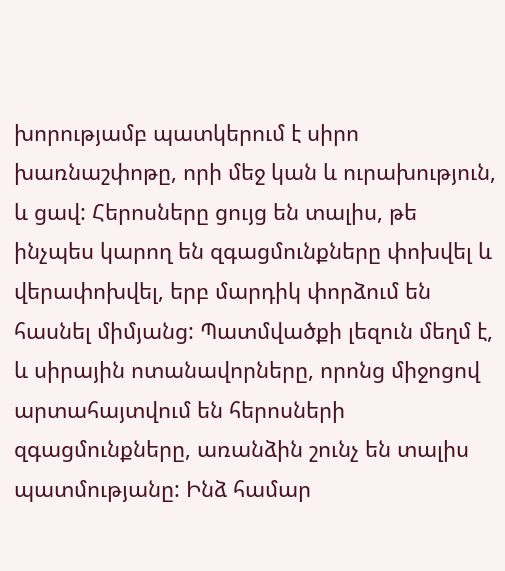խորությամբ պատկերում է սիրո խառնաշփոթը, որի մեջ կան և ուրախություն, և ցավ: Հերոսները ցույց են տալիս, թե ինչպես կարող են զգացմունքները փոխվել և վերափոխվել, երբ մարդիկ փորձում են հասնել միմյանց: Պատմվածքի լեզուն մեղմ է, և սիրային ոտանավորները, որոնց միջոցով արտահայտվում են հերոսների զգացմունքները, առանձին շունչ են տալիս պատմությանը: Ինձ համար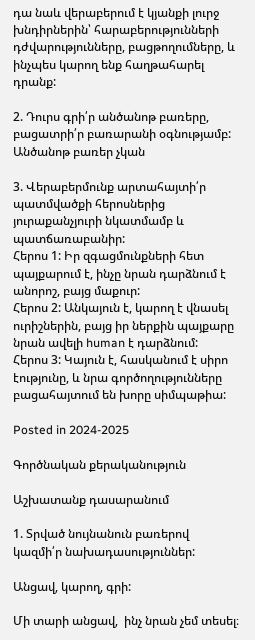դա նաև վերաբերում է կյանքի լուրջ խնդիրներին՝ հարաբերությունների դժվարությունները, բացթողումները, և ինչպես կարող ենք հաղթահարել դրանք:

2. Դուրս գրի՛ր անծանոթ բառերը, բացատրի՛ր բառարանի օգնությամբ:
Անծանոթ բառեր չկան

3. Վերաբերմունք արտահայտի՛ր պատմվածքի հերոսներից յուրաքանչյուրի նկատմամբ և պատճառաբանիր:
Հերոս 1: Իր զգացմունքների հետ պայքարում է, ինչը նրան դարձնում է անորոշ, բայց մաքուր:
Հերոս 2: Անկայուն է, կարող է վնասել ուրիշներին, բայց իր ներքին պայքարը նրան ավելի human է դարձնում:
Հերոս 3: Կայուն է, հասկանում է սիրո էությունը, և նրա գործողությունները բացահայտում են խորը սիմպաթիա:

Posted in 2024-2025

Գործնական քերականություն

Աշխատանք դասարանում

1. Տրված նույնանուն բառերով կազմի՛ր նախադասություններ:

Անցավ, կարող, գրի:

Մի տարի անցավ,  ինչ նրան չեմ տեսել։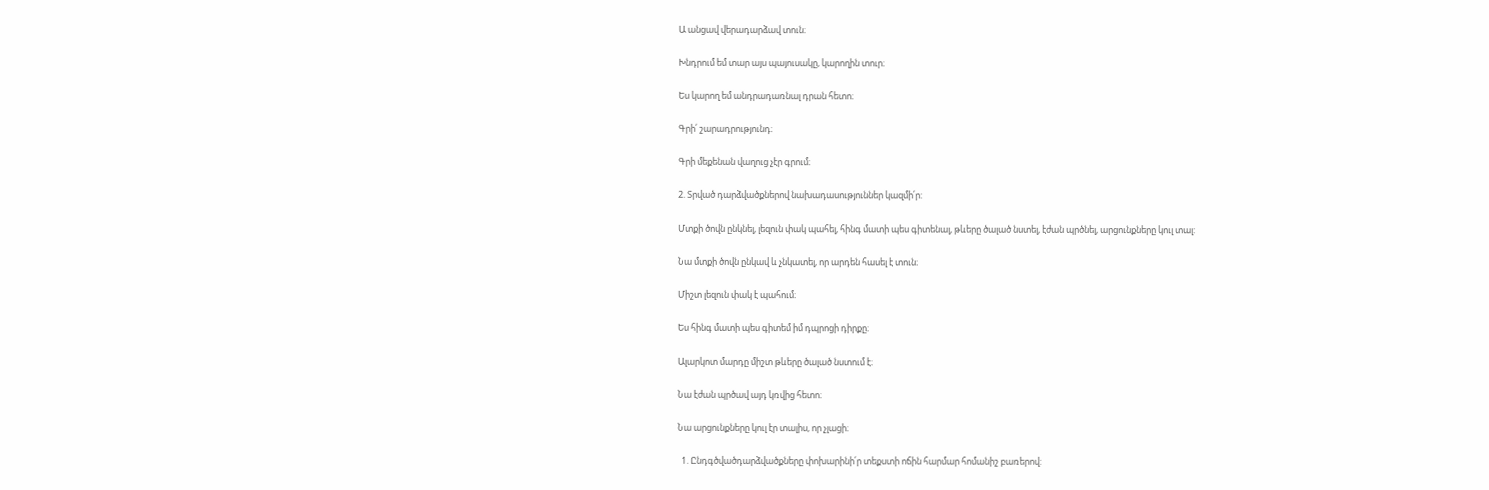Ա անցավ վերադարձավ տուն։

Խնդրում եմ տար այս պայուսակը, կարողին տուր։

Ես կարող եմ անդրադառնալ դրան հետո։

Գրի՛ շարադրությունդ։

Գրի մեքենան վաղուց չէր գրում։

2. Տրված դարձվածքներով նախադասություններ կազմի՛ր:

Մտքի ծովն ընկնել, լեզուն փակ պահել, հինգ մատի պես գիտենալ, թևերը ծալած նստել, էժան պրծնել, արցունքները կուլ տալ:

Նա մտքի ծովն ընկավ և չնկատել, որ արդեն հասել է տուն։

Միշտ լեզուն փակ է պահում։

Ես հինգ մատի պես գիտեմ իմ դպրոցի դիրքը։

Ալարկոտ մարդը միշտ թևերը ծալած նստում է։

Նա էժան պրծավ այդ կռվից հետո։

Նա արցունքները կուլ էր տալիս, որ չլացի։

  1. Ընդգծվածդարձվածքները փոխարինի՛ր տեքստի ոճին հարմար հոմանիշ բառերով: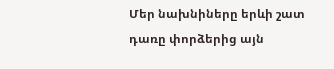Մեր նախնիները երևի շատ դառը փորձերից այն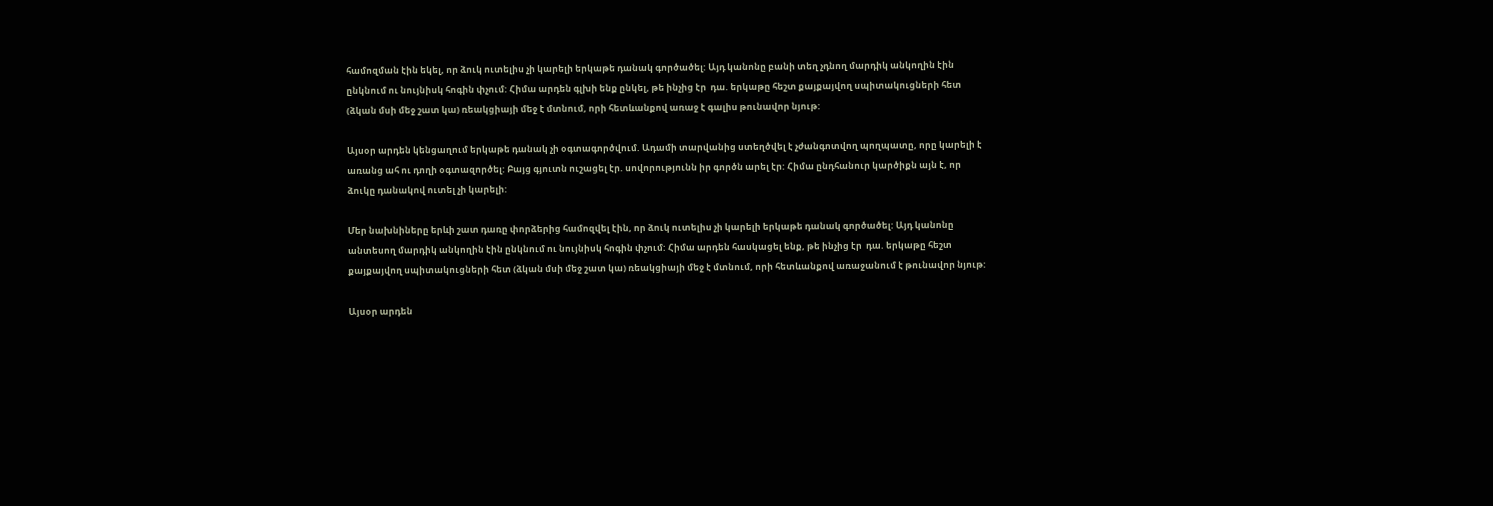համոզման էին եկել, որ ձուկ ուտելիս չի կարելի երկաթե դանակ գործածել: Այդ կանոնը բանի տեղ չդնող մարդիկ անկողին էին ընկնում ու նույնիսկ հոգին փչում: Հիմա արդեն գլխի ենք ընկել, թե ինչից էր  դա. երկաթը հեշտ քայքայվող սպիտակուցների հետ (ձկան մսի մեջ շատ կա) ռեակցիայի մեջ է մտնում, որի հետևանքով առաջ է գալիս թունավոր նյութ:

Այսօր արդեն կենցաղում երկաթե դանակ չի օգտագործվում. Ադամի տարվանից ստեղծվել է չժանգոտվող պողպատը, որը կարելի է առանց ահ ու դողի օգտազործել: Բայց գյուտն ուշացել էր. սովորությունն իր գործն արել էր: Հիմա ընդհանուր կարծիքն այն է, որ ձուկը դանակով ուտել չի կարելի:

Մեր նախնիները երևի շատ դառը փորձերից համոզվել էին, որ ձուկ ուտելիս չի կարելի երկաթե դանակ գործածել: Այդ կանոնը անտեսող մարդիկ անկողին էին ընկնում ու նույնիսկ հոգին փչում: Հիմա արդեն հասկացել ենք, թե ինչից էր  դա. երկաթը հեշտ քայքայվող սպիտակուցների հետ (ձկան մսի մեջ շատ կա) ռեակցիայի մեջ է մտնում, որի հետևանքով առաջանում է թունավոր նյութ:

Այսօր արդեն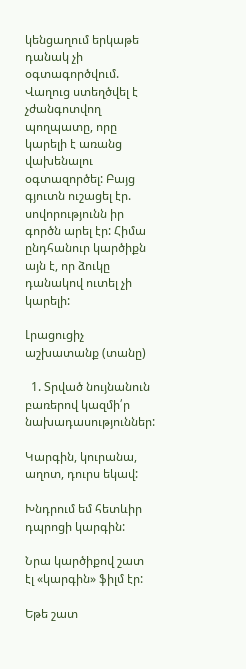կենցաղում երկաթե դանակ չի օգտագործվում. Վաղուց ստեղծվել է չժանգոտվող պողպատը, որը կարելի է առանց վախենալու օգտազործել: Բայց գյուտն ուշացել էր. սովորությունն իր գործն արել էր: Հիմա ընդհանուր կարծիքն այն է, որ ձուկը դանակով ուտել չի կարելի:

Լրացուցիչ աշխատանք (տանը)

  1. Տրված նույնանուն բառերով կազմի՛ր նախադասություններ:

Կարգին, կուրանա, աղոտ, դուրս եկավ:

Խնդրում եմ հետևիր դպրոցի կարգին:

Նրա կարծիքով շատ էլ «կարգին» ֆիլմ էր:

Եթե շատ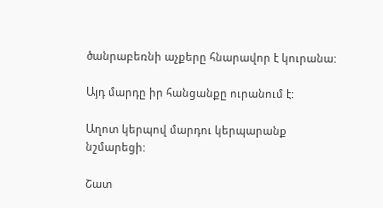ծանրաբեռնի աչքերը հնարավոր է կուրանա:

Այդ մարդը իր հանցանքը ուրանում է:

Աղոտ կերպով մարդու կերպարանք նշմարեցի:

Շատ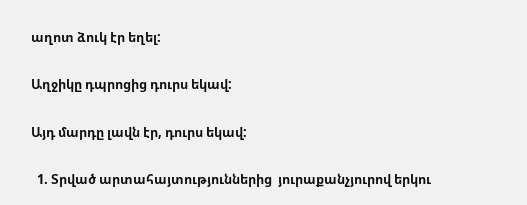աղոտ ձուկ էր եղել:

Աղջիկը դպրոցից դուրս եկավ:

Այդ մարդը լավն էր, դուրս եկավ:

  1. Տրված արտահայտություններից  յուրաքանչյուրով երկու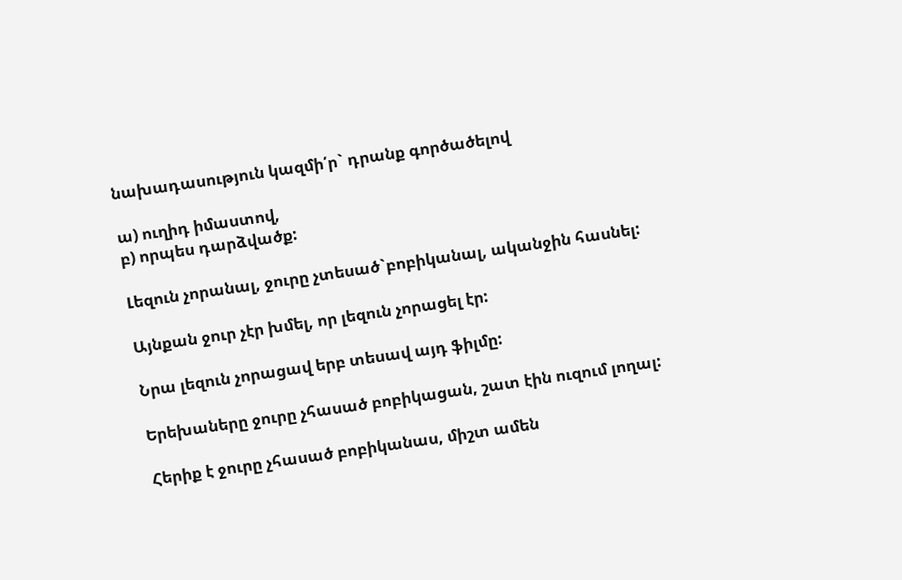նախադասություն կազմի՛ր` դրանք գործածելով

ա) ուղիդ իմաստով,
բ) որպես դարձվածք:

Լեզուն չորանալ, ջուրը չտեսած`բոբիկանալ, ականջին հասնել:

Այնքան ջուր չէր խմել, որ լեզուն չորացել էր:

Նրա լեզուն չորացավ երբ տեսավ այդ ֆիլմը:

Երեխաները ջուրը չհասած բոբիկացան, շատ էին ուզում լողալ:

Հերիք է ջուրը չհասած բոբիկանաս, միշտ ամեն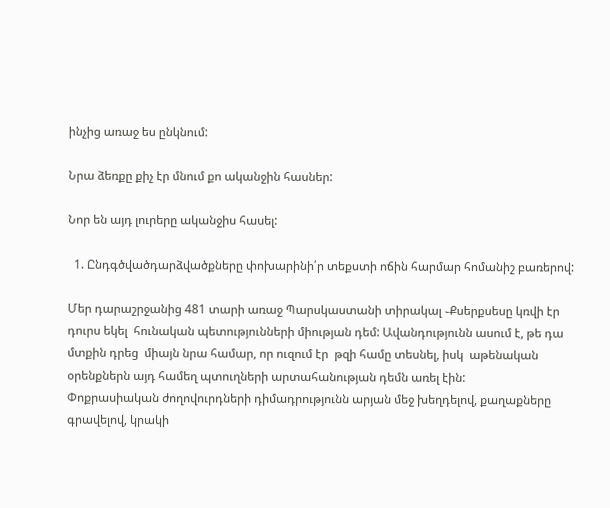ինչից առաջ ես ընկնում:

Նրա ձեռքը քիչ էր մնում քո ականջին հասներ:

Նոր են այդ լուրերը ականջիս հասել:

  1. Ընդգծվածդարձվածքները փոխարինի՛ր տեքստի ոճին հարմար հոմանիշ բառերով:

Մեր դարաշրջանից 481 տարի առաջ Պարսկաստանի տիրակալ ֊Քսերքսեսը կռվի էր դուրս եկել  հունական պետությունների միության դեմ: Ավանդությունն ասում է, թե դա մտքին դրեց  միայն նրա համար, որ ուզում էր  թզի համը տեսնել, իսկ  աթենական օրենքներն այդ համեղ պտուղների արտահանության դեմն առել էին:
Փոքրասիական ժողովուրդների դիմադրությունն արյան մեջ խեղդելով, քաղաքները գրավելով, կրակի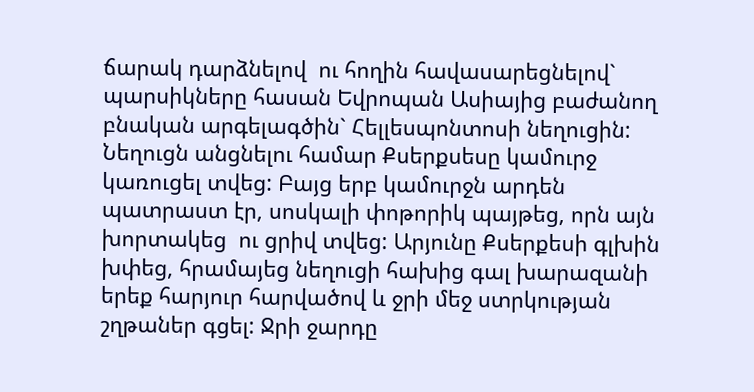ճարակ դարձնելով  ու հողին հավասարեցնելով` պարսիկները հասան Եվրոպան Ասիայից բաժանող բնական արգելագծին` Հելլեսպոնտոսի նեղուցին: Նեղուցն անցնելու համար Քսերքսեսը կամուրջ կառուցել տվեց: Բայց երբ կամուրջն արդեն պատրաստ էր, սոսկալի փոթորիկ պայթեց, որն այն խորտակեց  ու ցրիվ տվեց: Արյունը Քսերքեսի գլխին խփեց, հրամայեց նեղուցի հախից գալ խարազանի երեք հարյուր հարվածով և ջրի մեջ ստրկության շղթաներ գցել: Ջրի ջարդը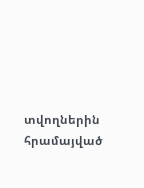տվողներին  հրամայված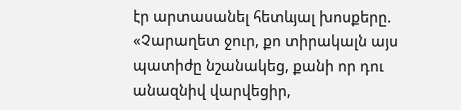էր արտասանել հետևյալ խոսքերը. «Չարաղետ ջուր, քո տիրակալն այս պատիժը նշանակեց, քանի որ դու անազնիվ վարվեցիր,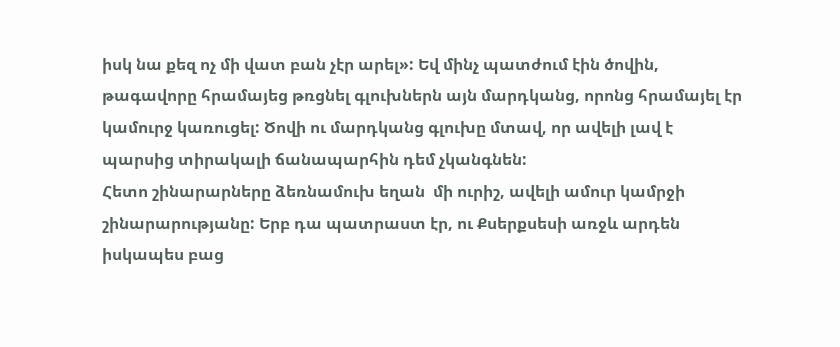իսկ նա քեզ ոչ մի վատ բան չէր արել»: Եվ մինչ պատժում էին ծովին, թագավորը հրամայեց թռցնել գլուխներն այն մարդկանց, որոնց հրամայել էր կամուրջ կառուցել: Ծովի ու մարդկանց գլուխը մտավ, որ ավելի լավ է պարսից տիրակալի ճանապարհին դեմ չկանգնեն:
Հետո շինարարները ձեռնամուխ եղան  մի ուրիշ, ավելի ամուր կամրջի շինարարությանը: Երբ դա պատրաստ էր, ու Քսերքսեսի առջև արդեն իսկապես բաց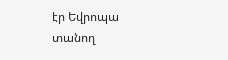էր Եվրոպա տանող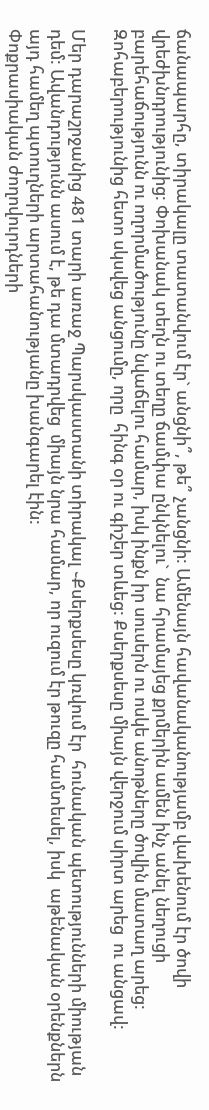ճանապարհը, տիրակալը տատանվում էր` անցնի՞, թե՞ չանցնի: Ամենայն հավանականությամբ վախենում էր ծովի վրեժխնդրությունից: Փոխանակ տեղն ու տեղը ճամփա ընկնելու`  նա հրամայեց քրմերին ամեն ինչ անել նեղուցի բարեհաճությունն ու ողորմածությունը նվաճելու համար, իսկ ինքն իր սուսերն ու ոսկե անոթները ծովին մատաղ արեց:  Զոհաբերությունից հետո սկսվեց անցումը, որը  հինգ օր ու գիշեր տևեց: Քսերքսեսը միայն վերջում սիրտ արեց  ու անցավ:

Մեր դարաշրջանից 481 տարի առաջ Պարսկաստանի տիրակալ ֊Քսերքսեսը կռվում էր  հունական պետությունների միության դեմ: Ավանդությունն ասում է, թե դա մտադրվեց  միայն նրա համար, որ ուզում էր թուզը համտեսել, իսկ  աթենական օրենքներն այդ համեղ պտուղների արտահանությանը խանգարել էին:
Փոքրասիական ժողովուրդների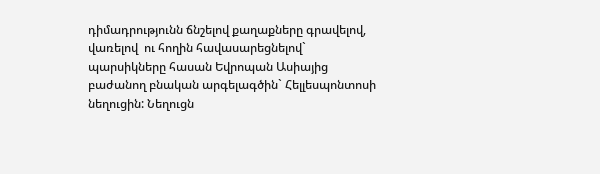դիմադրությունն ճնշելով քաղաքները գրավելով, վառելով  ու հողին հավասարեցնելով` պարսիկները հասան Եվրոպան Ասիայից բաժանող բնական արգելագծին` Հելլեսպոնտոսի նեղուցին: Նեղուցն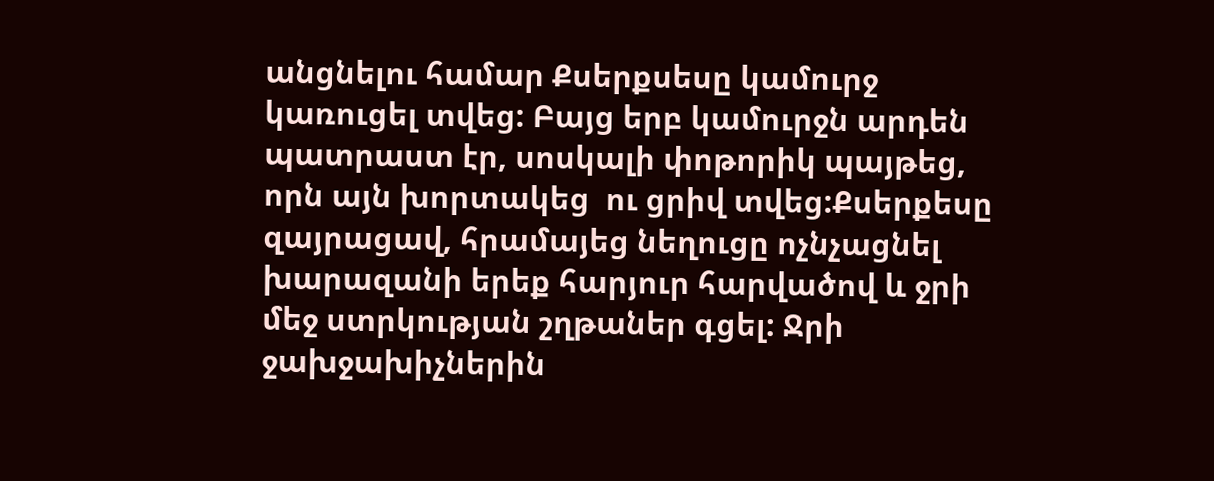անցնելու համար Քսերքսեսը կամուրջ կառուցել տվեց: Բայց երբ կամուրջն արդեն պատրաստ էր, սոսկալի փոթորիկ պայթեց, որն այն խորտակեց  ու ցրիվ տվեց:Քսերքեսը զայրացավ, հրամայեց նեղուցը ոչնչացնել խարազանի երեք հարյուր հարվածով և ջրի մեջ ստրկության շղթաներ գցել: Ջրի ջախջախիչներին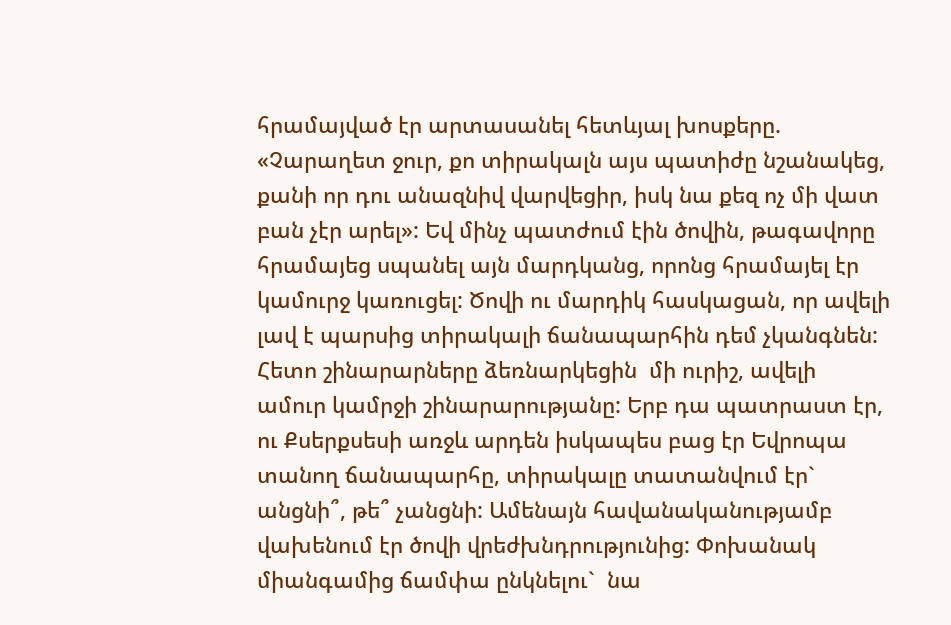հրամայված էր արտասանել հետևյալ խոսքերը. «Չարաղետ ջուր, քո տիրակալն այս պատիժը նշանակեց, քանի որ դու անազնիվ վարվեցիր, իսկ նա քեզ ոչ մի վատ բան չէր արել»: Եվ մինչ պատժում էին ծովին, թագավորը հրամայեց սպանել այն մարդկանց, որոնց հրամայել էր կամուրջ կառուցել: Ծովի ու մարդիկ հասկացան, որ ավելի լավ է պարսից տիրակալի ճանապարհին դեմ չկանգնեն:
Հետո շինարարները ձեռնարկեցին  մի ուրիշ, ավելի ամուր կամրջի շինարարությանը: Երբ դա պատրաստ էր, ու Քսերքսեսի առջև արդեն իսկապես բաց էր Եվրոպա տանող ճանապարհը, տիրակալը տատանվում էր` անցնի՞, թե՞ չանցնի: Ամենայն հավանականությամբ վախենում էր ծովի վրեժխնդրությունից: Փոխանակ միանգամից ճամփա ընկնելու`  նա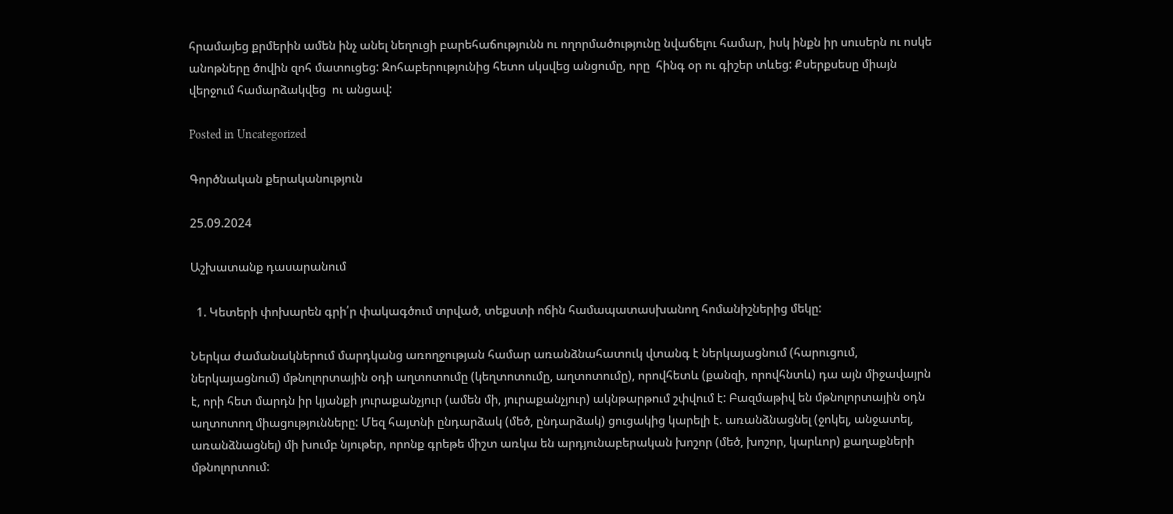հրամայեց քրմերին ամեն ինչ անել նեղուցի բարեհաճությունն ու ողորմածությունը նվաճելու համար, իսկ ինքն իր սուսերն ու ոսկե անոթները ծովին զոհ մատուցեց: Զոհաբերությունից հետո սկսվեց անցումը, որը  հինգ օր ու գիշեր տևեց: Քսերքսեսը միայն վերջում համարձակվեց  ու անցավ:

Posted in Uncategorized

Գործնական քերականություն

25.09.2024

Աշխատանք դասարանում

  1. Կետերի փոխարեն գրի՛ր փակագծում տրված, տեքստի ոճին համապատասխանող հոմանիշներից մեկը:

Ներկա ժամանակներում մարդկանց առողջության համար առանձնահատուկ վտանգ է ներկայացնում (հարուցում, ներկայացնում) մթնոլորտային օդի աղտոտումը (կեղտոտումը, աղտոտումը), որովհետև (քանզի, որովհնտև) դա այն միջավայրն է, որի հետ մարդն իր կյանքի յուրաքանչյուր (ամեն մի, յուրաքանչյուր) ակնթարթում շփվում է: Բազմաթիվ են մթնոլորտային օդն աղտոտող միացությունները: Մեզ հայտնի ընդարձակ (մեծ, ընդարձակ) ցուցակից կարելի է. առանձնացնել (ջոկել, անջատել, առանձնացնել) մի խումբ նյութեր, որոնք գրեթե միշտ առկա են արդյունաբերական խոշոր (մեծ, խոշոր, կարևոր) քաղաքների մթնոլորտում: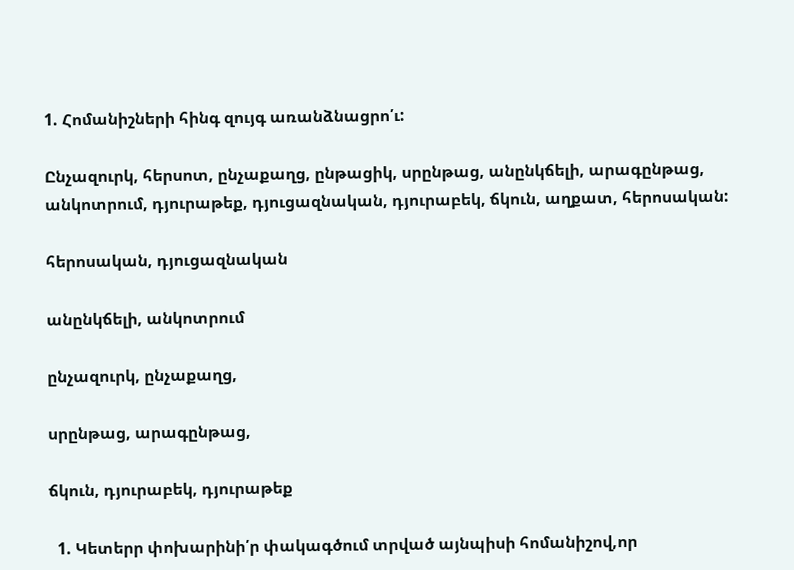1. Հոմանիշների հինգ զույգ առանձնացրո՛ւ:

Ընչազուրկ, հերսոտ, ընչաքաղց, ընթացիկ, սրընթաց, անընկճելի, արագընթաց, անկոտրում, դյուրաթեք, դյուցազնական, դյուրաբեկ, ճկուն, աղքատ, հերոսական:

հերոսական, դյուցազնական

անընկճելի, անկոտրում

ընչազուրկ, ընչաքաղց,

սրընթաց, արագընթաց,

ճկուն, դյուրաբեկ, դյուրաթեք

  1. Կետերր փոխարինի՛ր փակագծում տրված այնպիսի հոմանիշով,որ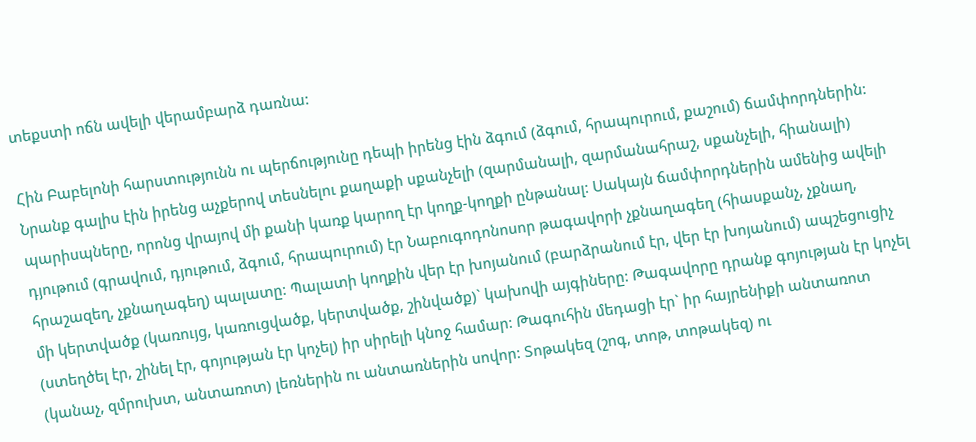տեքստի ոճն ավելի վերամբարձ դառնա:

Հին Բաբելոնի հարստությունն ու պերճությունը դեպի իրենց էին ձգում (ձգում, հրապուրում, քաշում) ճամփորդներին: Նրանք գալիս էին իրենց աչքերով տեսնելու քաղաքի սքանչելի (զարմանալի, զարմանահրաշ, սքանչելի, հիանալի) պարիսպները, որոնց վրայով մի քանի կառք կարող էր կողք-կողքի ընթանալ: Սակայն ճամփորդներին ամենից ավելի դյութում (գրավում, դյութում, ձգում, հրապուրում) էր Նաբուգոդոնոսոր թագավորի չքնաղագեղ (հիասքանչ, չքնաղ, հրաշազեղ, չքնաղագեղ) պալատը: Պալատի կողքին վեր էր խոյանում (բարձրանում էր, վեր էր խոյանում) ապշեցուցիչ մի կերտվածք (կառույց, կառուցվածք, կերտվածք, շինվածք)` կախովի այգիները: Թագավորը դրանք գոյության էր կոչել (ստեղծել էր, շինել էր, գոյության էր կոչել) իր սիրելի կնոջ համար: Թագուհին մեդացի էր` իր հայրենիքի անտառոտ (կանաչ, զմրուխտ, անտառոտ) լեռներին ու անտառներին սովոր: Տոթակեզ (շոգ, տոթ, տոթակեզ) ու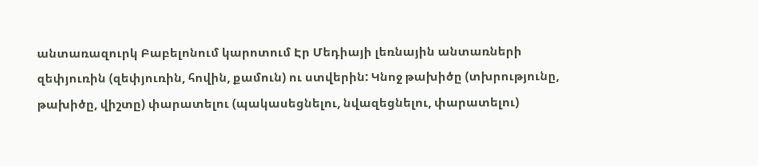անտառազուրկ Բաբելոնում կարոտում Էր Մեդիայի լեռնային անտառների զեփյուռին (զեփյուռին, հովին, քամուն) ու ստվերին: Կնոջ թախիծը (տխրությունը, թախիծը, վիշտը) փարատելու (պակասեցնելու, նվազեցնելու, փարատելու)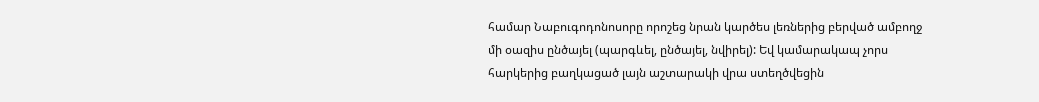համար Նաբուգոդոնոսորը որոշեց նրան կարծես լեռներից բերված ամբողջ մի օազիս ընծայել (պարգևել, ընծայել, նվիրել): Եվ կամարակապ չորս հարկերից բաղկացած լայն աշտարակի վրա ստեղծվեցին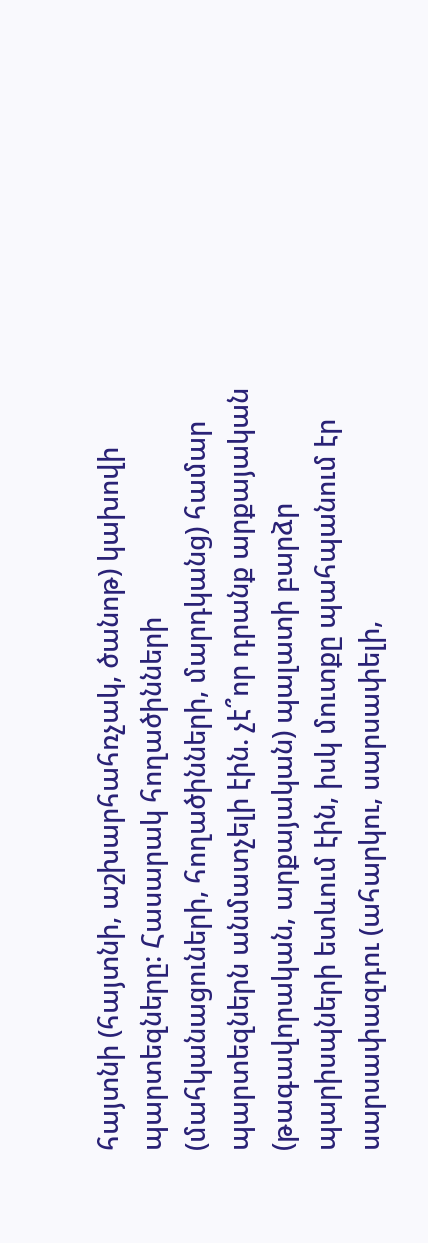հայտնի (հայտնի, աշխարհահռչակ, ծանոթ) կախովի պարտեզները: Հասարակ հողածինների (մահկանացուների, հողածինների, մարդկանց) համար պարտեզներն անմատչելի էին. չէ՞որ դրանք արքայական (թագավորական, արքայական) պալատի բարձր պարիսպների ետևում էին, իսկ մուտքը պահպանում էր սարսափազդու (ահարկու, սարսափելի,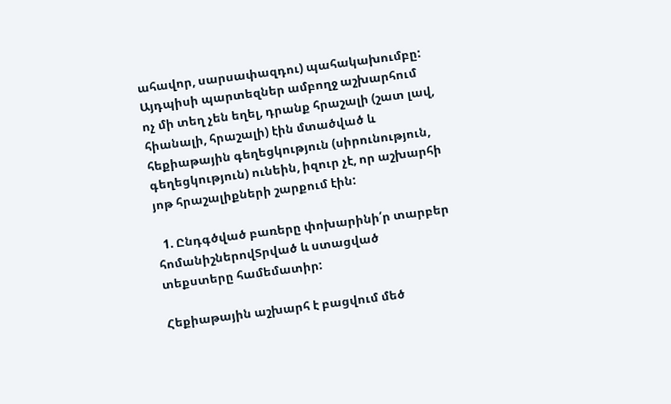ահավոր, սարսափազդու) պահակախումբը: Այդպիսի պարտեզներ ամբողջ աշխարհում ոչ մի տեղ չեն եղել, դրանք հրաշալի (շատ լավ, հիանալի, հրաշալի) էին մտածված և հեքիաթային գեղեցկություն (սիրունություն, գեղեցկություն) ունեին, իզուր չէ, որ աշխարհի յոթ հրաշալիքների շարքում էին:

  1. Ընդգծված բառերը փոխարինի՛ր տարբեր հոմանիշներովՏրված և ստացված տեքստերը համեմատիր:

Հեքիաթային աշխարհ է բացվում մեծ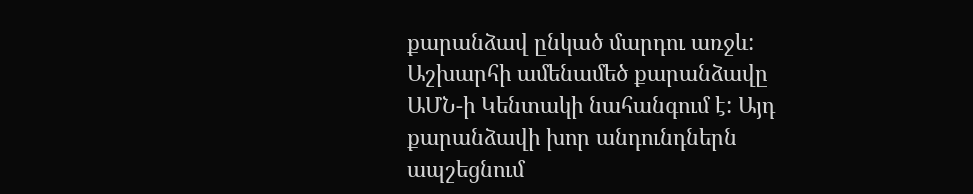քարանձավ ընկած մարդու առջև: Աշխարհի ամենամեծ քարանձավը ԱՄՆ-ի Կենտակի նահանգում է: Այդ քարանձավի խոր անդունդներն ապշեցնում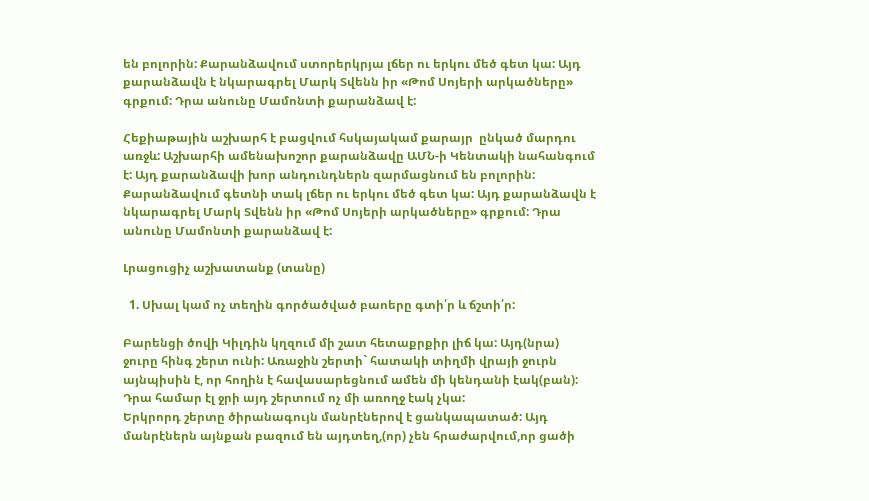են բոլորին: Քարանձավում ստորերկրյա լճեր ու երկու մեծ գետ կա: Այդ քարանձավն է նկարագրել Մարկ Տվենն իր «Թոմ Սոյերի արկածները» գրքում: Դրա անունը Մամոնտի քարանձավ է:

Հեքիաթային աշխարհ է բացվում հսկայակամ քարայր  ընկած մարդու առջև: Աշխարհի ամենախոշոր քարանձավը ԱՄՆ-ի Կենտակի նահանգում է: Այդ քարանձավի խոր անդունդներն զարմացնում են բոլորին: Քարանձավում գետնի տակ լճեր ու երկու մեծ գետ կա: Այդ քարանձավն է նկարագրել Մարկ Տվենն իր «Թոմ Սոյերի արկածները» գրքում: Դրա անունը Մամոնտի քարանձավ է:

Լրացուցիչ աշխատանք (տանը)

  1. Սխալ կամ ոչ տեղին գործածված բաոերը գտի՛ր և ճշտի՛ր:

Բարենցի ծովի Կիլդին կղզում մի շատ հետաքրքիր լիճ կա: Այդ(նրա) ջուրը հինգ շերտ ունի: Առաջին շերտի` հատակի տիղմի վրայի ջուրն այնպիսին է, որ հողին է հավասարեցնում ամեն մի կենդանի էակ(բան): Դրա համար էլ ջրի այդ շերտում ոչ մի առողջ էակ չկա:
Երկրորդ շերտը ծիրանագույն մանրէներով է ցանկապատած: Այդ մանրէներն այնքան բազում են այդտեղ,(որ) չեն հրաժարվում,որ ցածի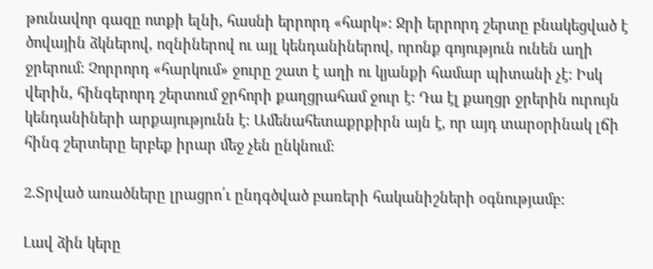թունավոր գազը ոտքի ելնի, հասնի երրորդ «հարկ»: Ջրի երրորդ շերտը բնակեցված է ծովային ձկներով, ոզնիներով ու այլ կենդանիներով, որոնք գոյություն ունեն աղի ջրերում: Չորրորդ «հարկում» ջուրը շատ է աղի ու կյանքի համար պիտանի չէ: Իսկ վերին, հինգերորդ շերտում ջրհորի քաղցրահամ ջուր է: Դա էլ քաղցր ջրերին ուրույն կենդանիների արքայությունն է: Ամենահետաքրքիրն այն է, որ այդ տարօրինակ լճի հինգ շերտերը երբեք իրար մեջ չեն ընկնում:

2.Տրված առածները լրացրո՛ւ ընդգծված բառերի հականիշների օգնությամբ:

Լավ ձին կերը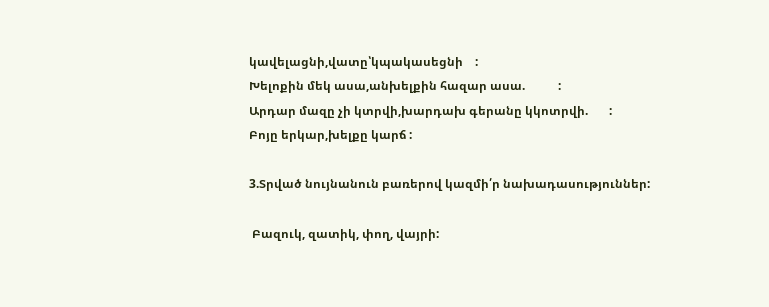կավելացնի,վատը՝կպակասեցնի    :
Խելոքին մեկ ասա,անխելքին հազար ասա.           :
Արդար մազը չի կտրվի,խարդախ գերանը կկոտրվի.       :
Բոյը երկար,խելքը կարճ :

3.Տրված նույնանուն բառերով կազմի՛ր նախադասություններ:

 Բազուկ, զատիկ, փող, վայրի: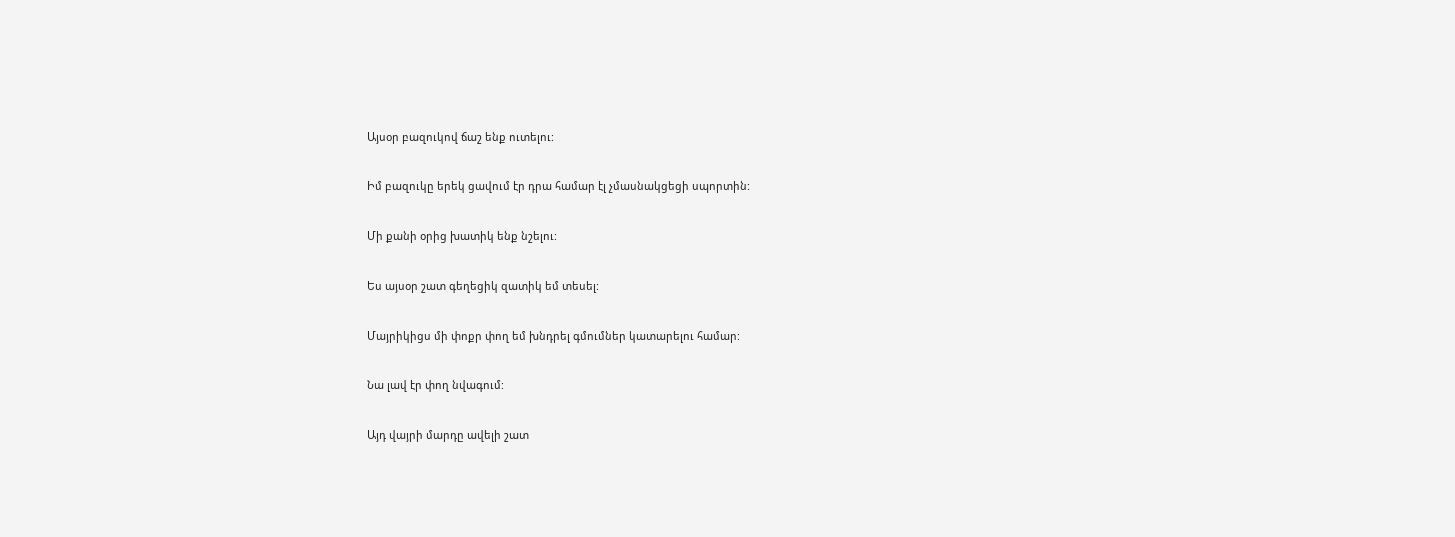Այսօր բազուկով ճաշ ենք ուտելու:

Իմ բազուկը երեկ ցավում էր դրա համար էլ չմասնակցեցի սպորտին:

Մի քանի օրից խատիկ ենք նշելու:

Ես այսօր շատ գեղեցիկ զատիկ եմ տեսել:

Մայրիկիցս մի փոքր փող եմ խնդրել գմումներ կատարելու համար:

Նա լավ էր փող նվագում:

Այդ վայրի մարդը ավելի շատ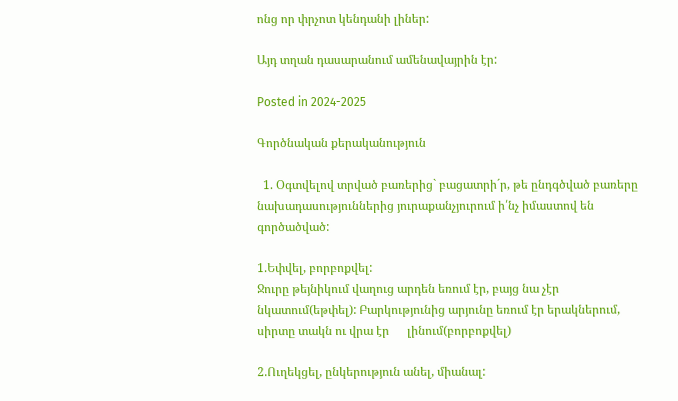ոնց որ փրչոտ կենդանի լիներ:

Այդ տղան դասարանում ամենավայրին էր:

Posted in 2024-2025

Գործնական քերականություն

  1. Օգտվելով տրված բառերից` բացատրի´ր, թե ընդգծված բառերը նախադասություններից յուրաքանչյուրում ի՛նչ իմաստով են գործածված:

1.Եփվել, բորբոքվել:
Ջուրը թեյնիկում վաղուց արդեն եռում էր, բայց նա չէր նկատում(եթփել): Բարկությունից արյունը եռում էր երակներում, սիրտը տակն ու վրա էր      լինում(բորբոքվել)

2.Ուղեկցել, ընկերություն անել, միանալ: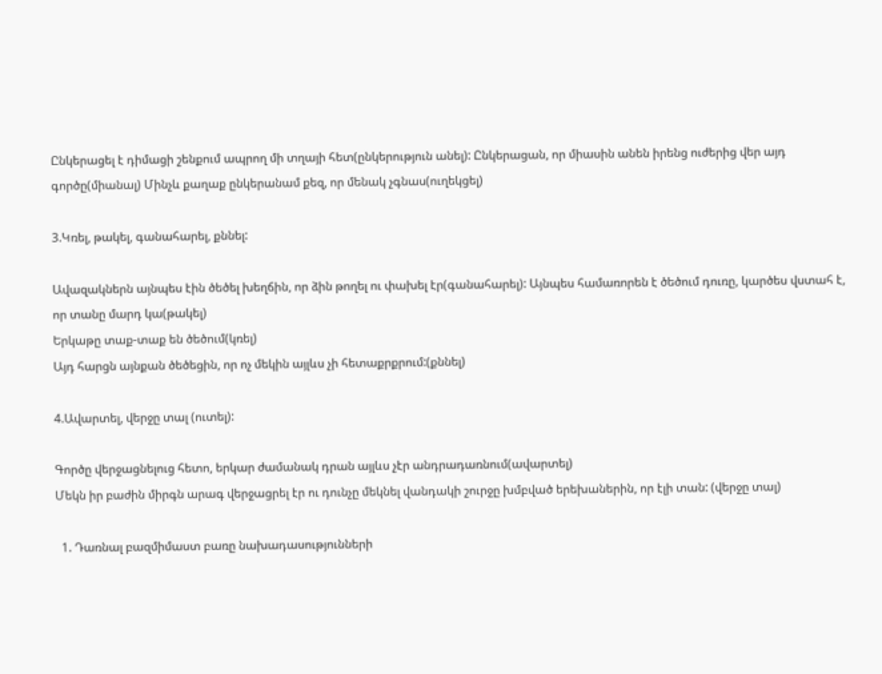Ընկերացել է դիմացի շենքում ապրող մի տղայի հետ(ընկերություն անել): Ընկերացան, որ միասին անեն իրենց ուժերից վեր այդ գործը(միանալ) Մինչև քաղաք ընկերանամ քեզ, որ մենակ չգնաս(ուղեկցել)

3.Կռել, թակել, գանահարել, քննել:

Ավազակներն այնպես էին ծեծել խեղճին, որ ձին թողել ու փախել էր(գանահարել): Այնպես համառորեն է ծեծում դուռը, կարծես վստահ է, որ տանը մարդ կա(թակել)
Երկաթը տաք-տաք են ծեծում(կռել)
Այդ հարցն այնքան ծեծեցին, որ ոչ մեկին այլևս չի հետաքրքրում:(քննել)

4.Ավարտել, վերջը տալ (ուտել):

Գործը վերջացնելուց հետո, երկար ժամանակ դրան այլևս չէր անդրադառնում(ավարտել)
Մեկն իր բաժին միրգն արագ վերջացրել էր ու դունչը մեկնել վանդակի շուրջը խմբված երեխաներին, որ էլի տան: (վերջը տալ)

  1. Դառնալ բազմիմաստ բառը նախադասությունների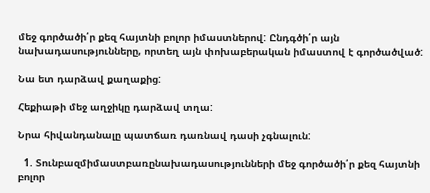մեջ գործածի՛ր քեզ հայտնի բոլոր իմաստներով: Ընդգծի՛ր այն նախադասությունները, որտեղ այն փոխաբերական իմաստով է գործածված:

Նա ետ դարձավ քաղաքից:

Հեքիաթի մեջ աղջիկը դարձավ տղա:

Նրա հիվանդանալը պատճառ դառնավ դասի չգնալուն:

  1. Տունբազմիմաստբառընախադասությունների մեջ գործածի՛ր քեզ հայտնի բոլոր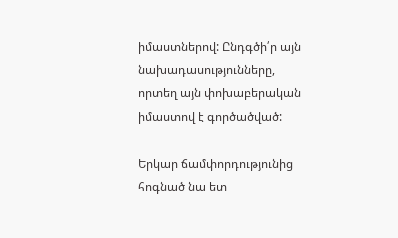իմաստներով: Ընդգծի՛ր այն նախադասությունները, որտեղ այն փոխաբերական իմաստով է գործածված:

Երկար ճամփորդությունից հոգնած նա ետ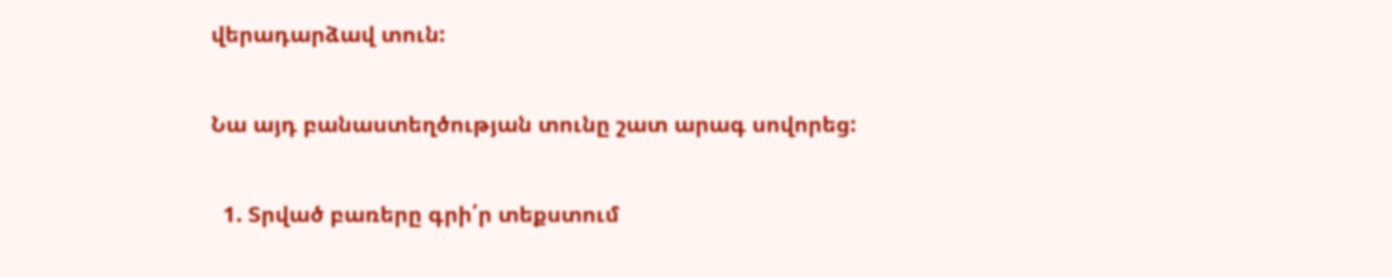վերադարձավ տուն:

Նա այդ բանաստեղծության տունը շատ արագ սովորեց:

  1. Տրված բառերը գրի՛ր տեքստում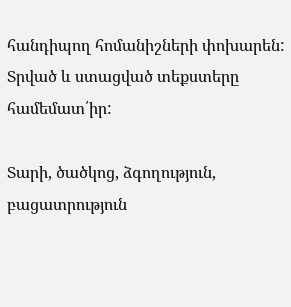հանդիպող հոմանիշների փոխարեն: Տրված և ստացված տեքստերը համեմատ՛իր:

Տարի, ծածկոց, ձգողություն, բացատրություն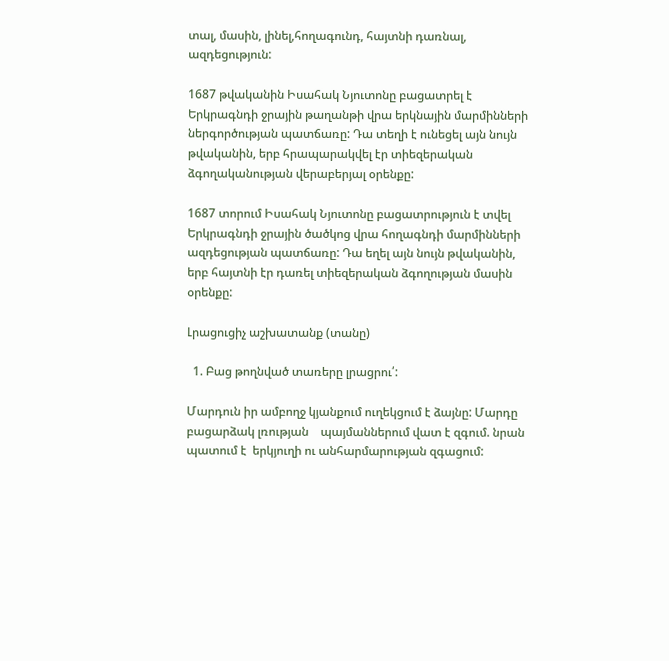տալ, մասին, լինել,հողագունդ, հայտնի դառնալ, ազդեցություն:

1687 թվականին Իսահակ Նյուտոնը բացատրել է Երկրագնդի ջրային թաղանթի վրա երկնային մարմինների ներգործության պատճառը: Դա տեղի է ունեցել այն նույն թվականին, երբ հրապարակվել էր տիեզերական ձգողականության վերաբերյալ օրենքը:

1687 տորում Իսահակ Նյուտոնը բացատրություն է տվել Երկրագնդի ջրային ծածկոց վրա հողագնդի մարմինների ազդեցության պատճառը: Դա եղել այն նույն թվականին, երբ հայտնի էր դառել տիեզերական ձգողության մասին օրենքը:

Լրացուցիչ աշխատանք (տանը)

  1. Բաց թողնված տառերը լրացրու՛:

Մարդուն իր ամբողջ կյանքում ուղեկցում է ձայնը: Մարդը բացարձակ լռության    պայմաններում վատ է զգում. նրան պատում է  երկյուղի ու անհարմարության զգացում: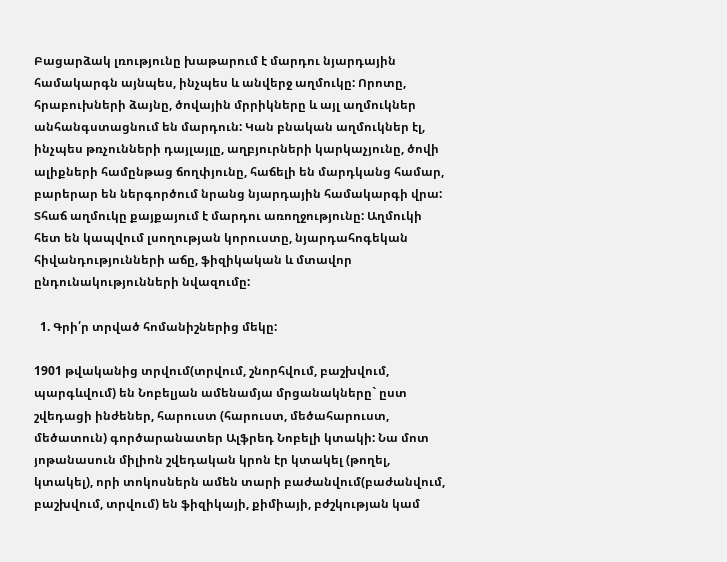Բացարձակ լռությունը խաթարում է մարդու նյարդային համակարգն այնպես, ինչպես և անվերջ աղմուկը: Որոտը, հրաբուխների ձայնը, ծովային մրրիկները և այլ աղմուկներ անհանգստացնում են մարդուն: Կան բնական աղմուկներ էլ, ինչպես թռչունների դայլայլը, աղբյուրների կարկաչյունը, ծովի ալիքների համընթաց ճողփյունը, հաճելի են մարդկանց համար, բարերար են ներգործում նրանց նյարդային համակարգի վրա: Տհաճ աղմուկը քայքայում է մարդու առողջությունը: Աղմուկի հետ են կապվում լսողության կորուստը, նյարդահոգեկան հիվանդությունների աճը, ֆիզիկական և մտավոր ընդունակությունների նվազումը:

  1. Գրի՛ր տրված հոմանիշներից մեկը:

1901 թվականից տրվում(տրվում, շնորհվում, բաշխվում, պարգևվում) են Նոբելյան ամենամյա մրցանակները` ըստ շվեդացի ինժեներ, հարուստ (հարուստ, մեծահարուստ, մեծատուն) գործարանատեր Ալֆրեդ Նոբելի կտակի: Նա մոտ յոթանասուն միլիոն շվեդական կրոն էր կտակել (թողել, կտակել), որի տոկոսներն ամեն տարի բաժանվում(բաժանվում, բաշխվում, տրվում) են ֆիզիկայի, քիմիայի, բժշկության կամ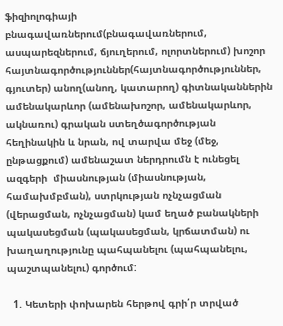ֆիզիոլոգիայի բնագավառներում(բնագավառներում, ասպարեզներում, ճյուղերում, ոլորտներում) խոշոր հայտնագործություններ(հայտնագործություններ, գյուտեր) անող(անող, կատարող) գիտնականներին ամենակարևոր (ամենախոշոր, ամենակարևոր, ակնառու) գրական ստեղծագործության հեղինակին և նրան, ով տարվա մեջ (մեջ, ընթացքում) ամենաշատ ներդրումն է ունեցել ազգերի  միասնության (միասնության, համախմբման), ստրկության ոչնչացման (վերացման, ոչնչացման) կամ եղած բանակների պակասեցման (պակասեցման, կրճատման) ու խաղաղությունը պահպանելու (պահպանելու, պաշտպանելու) գործում:

  1. Կետերի փոխարեն հերթով գրի՛ր տրված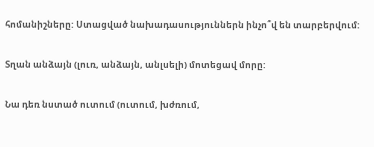հոմանիշները: Ստացված նախադասություններն ինչո՞վ են տարբերվում:

Տղան անձայն (լուռ, անձայն, անլսելի) մոտեցավ մորը:

Նա դեռ նստած ուտում (ուտում, խժռում,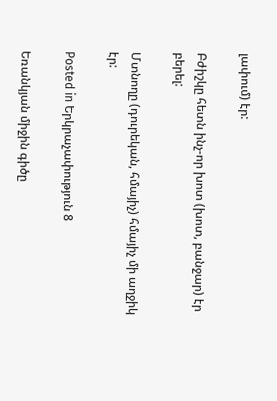լափում) էր:

Բժիշկը հետն ինչ-որ խոտ (խոտ, բանջար) էր բերել:

Մտնողը (դուրեկան, հմայիչ) հմայիչ մի աղջիկ էր:

Posted in Երկրաչափություն 8

Եռանկյան միջին գիծը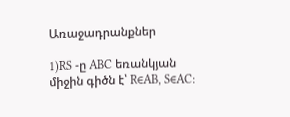Առաջադրանքներ

1)RS -ը ABC եռանկյան միջին գիծն է՝ R∈AB, S∈AC: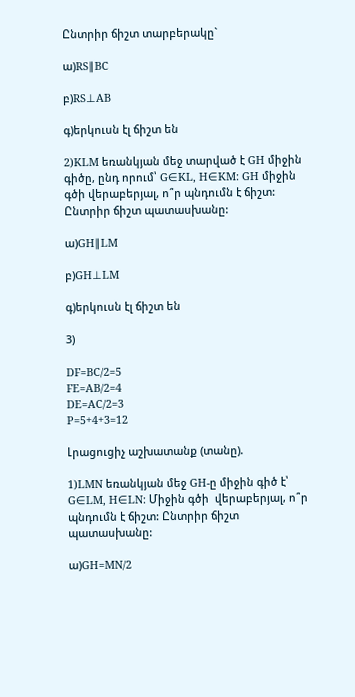Ընտրիր ճիշտ տարբերակը`

ա)RS∥BC

բ)RS⊥AB

գ)երկուսն էլ ճիշտ են

2)KLM եռանկյան մեջ տարված է GH միջին գիծը, ընդ որում՝ G∈KL, H∈KM: GH միջին գծի վերաբերյալ, ո՞ր պնդումն է ճիշտ: Ընտրիր ճիշտ պատասխանը:

ա)GH∥LM

բ)GH⊥LM

գ)երկուսն էլ ճիշտ են

3)

DF=BC/2=5
FE=AB/2=4
DE=AC/2=3
P=5+4+3=12

Լրացուցիչ աշխատանք (տանը).

1)LMN եռանկյան մեջ GH-ը միջին գիծ է՝ G∈LM, H∈LN: Միջին գծի  վերաբերյալ, ո՞ր պնդումն է ճիշտ: Ընտրիր ճիշտ պատասխանը:

ա)GH=MN/2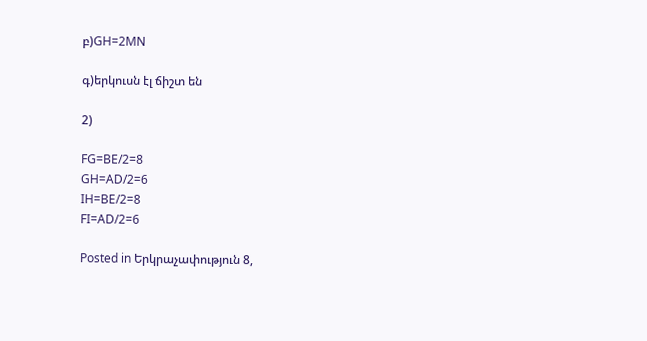բ)GH=2MN

գ)երկուսն էլ ճիշտ են

2)

FG=BE/2=8
GH=AD/2=6
IH=BE/2=8
FI=AD/2=6

Posted in Երկրաչափություն 8,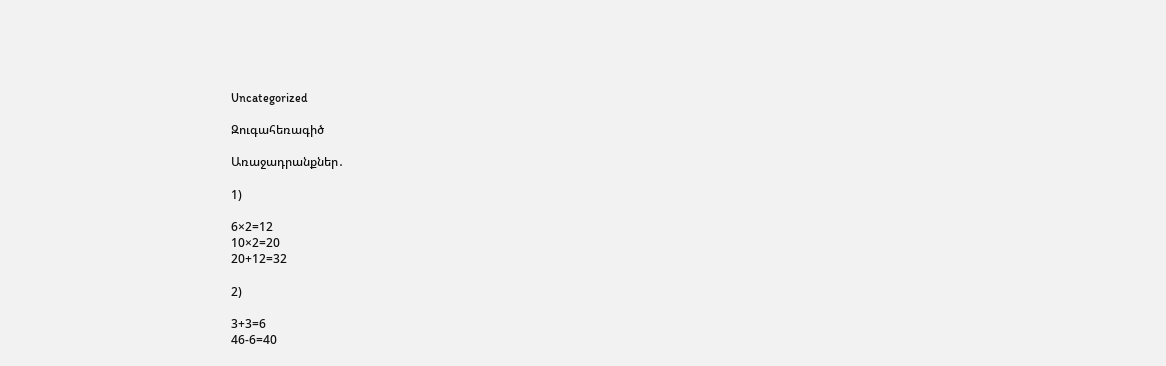Uncategorized

Զուգահեռագիծ

Առաջադրանքներ․

1)

6×2=12
10×2=20
20+12=32

2)

3+3=6
46-6=40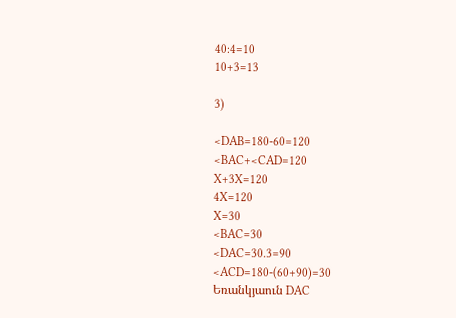40:4=10
10+3=13

3)

<DAB=180-60=120
<BAC+<CAD=120
X+3X=120
4X=120
X=30
<BAC=30
<DAC=30.3=90
<ACD=180-(60+90)=30
Եռանկյաուն DAC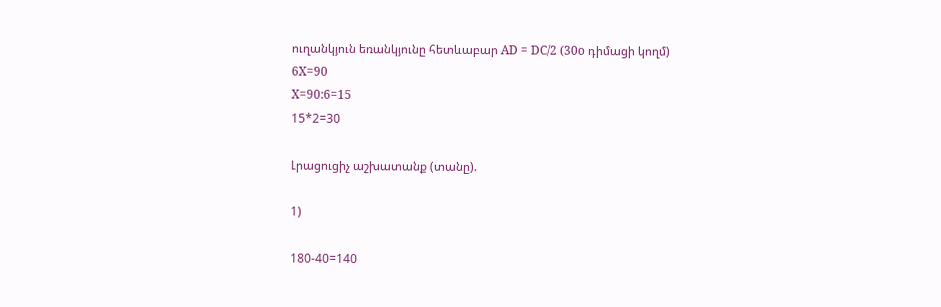ուղանկյուն եռանկյունը հետևաբար AD = DC/2 (30o դիմացի կողմ)
6X=90
X=90:6=15
15*2=30

Լրացուցիչ աշխատանք (տանը).

1)

180-40=140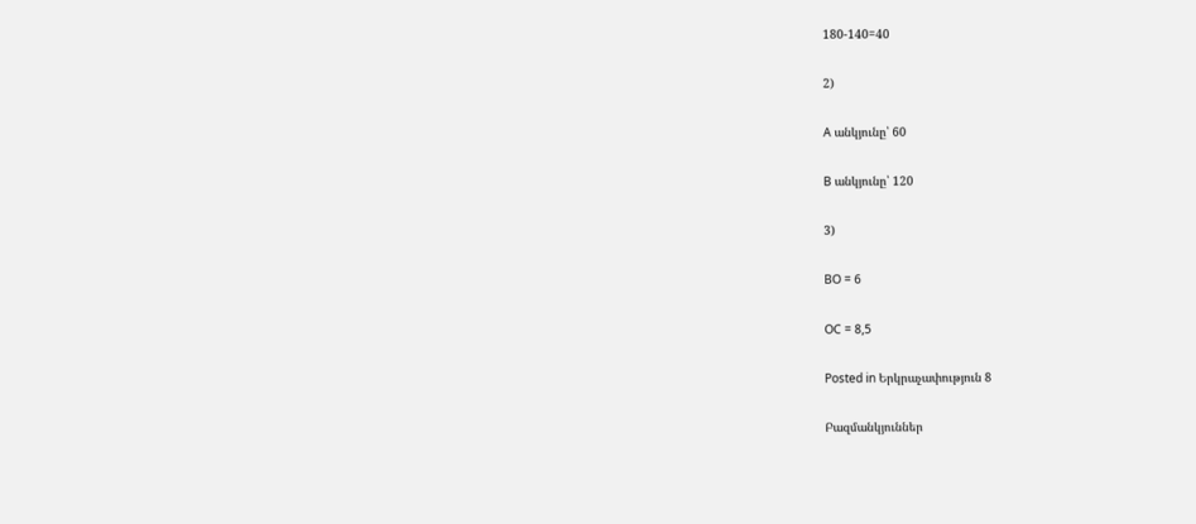180-140=40

2)

A անկյունը՝ 60

B անկյունը՝ 120

3)

BO = 6

OC = 8,5

Posted in Երկրաչափություն 8

Բազմանկյուններ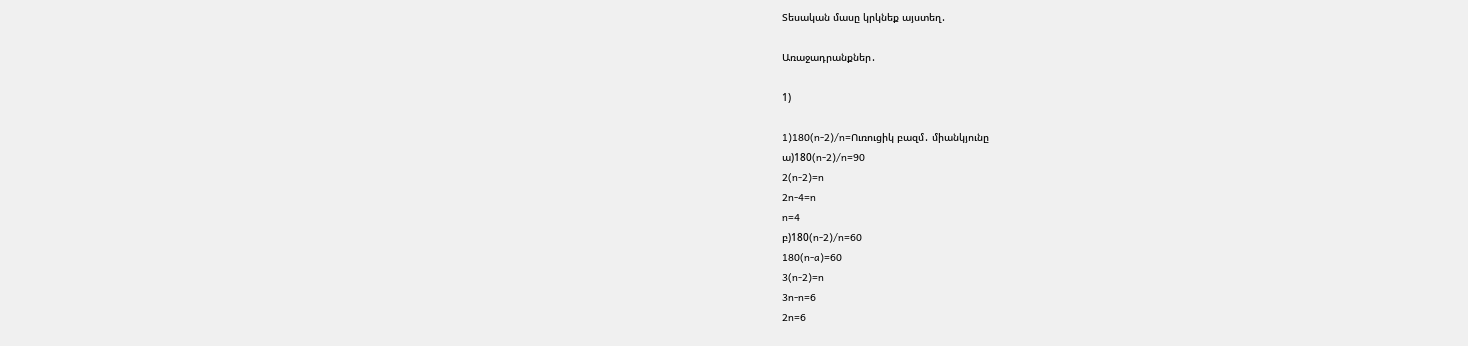Տեսական մասը կրկնեք այստեղ․

Առաջադրանքներ․

1)

1)180(n-2)/n=Ուռուցիկ բազմ․ միանկյունը
ա)180(n-2)/n=90
2(n-2)=n
2n-4=n
n=4
բ)180(n-2)/n=60
180(n-a)=60
3(n-2)=n
3n-n=6
2n=6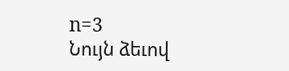n=3
Նույն ձեւով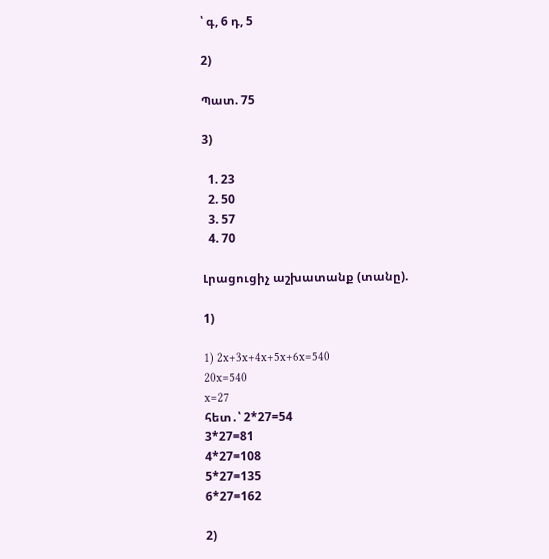՝ գ, 6 դ, 5

2)

Պատ. 75

3)

  1. 23
  2. 50
  3. 57
  4. 70

Լրացուցիչ աշխատանք (տանը).

1)

1) 2x+3x+4x+5x+6x=540
20x=540
x=27
հետ․՝ 2*27=54
3*27=81
4*27=108
5*27=135
6*27=162

2)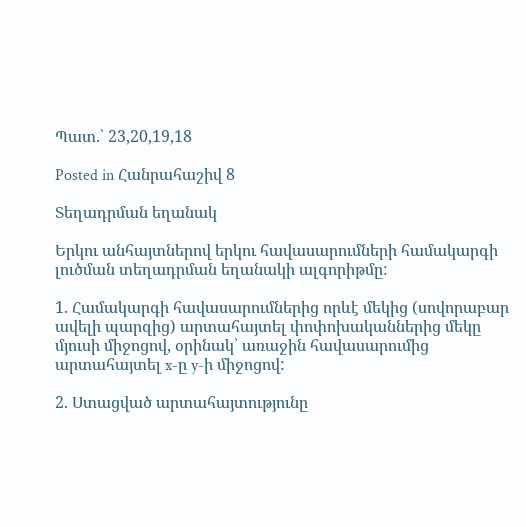Պատ.՝ 23,20,19,18

Posted in Հանրահաշիվ 8

Տեղադրման եղանակ

Երկու անհայտներով երկու հավասարումների համակարգի լուծման տեղադրման եղանակի ալգորիթմը:

1. Համակարգի հավասարումներից որևէ մեկից (սովորաբար ավելի պարզից) արտահայտել փոփոխականներից մեկը մյուսի միջոցով, օրինակ՝ առաջին հավասարումից արտահայտել x-ը y-ի միջոցով:

2. Ստացված արտահայտությունը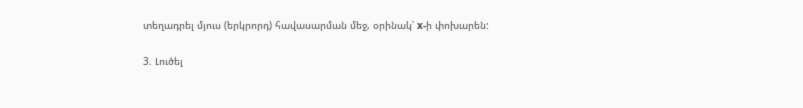տեղադրել մյուս (երկրորդ) հավասարման մեջ, օրինակ՝ x-ի փոխարեն:

3. Լուծել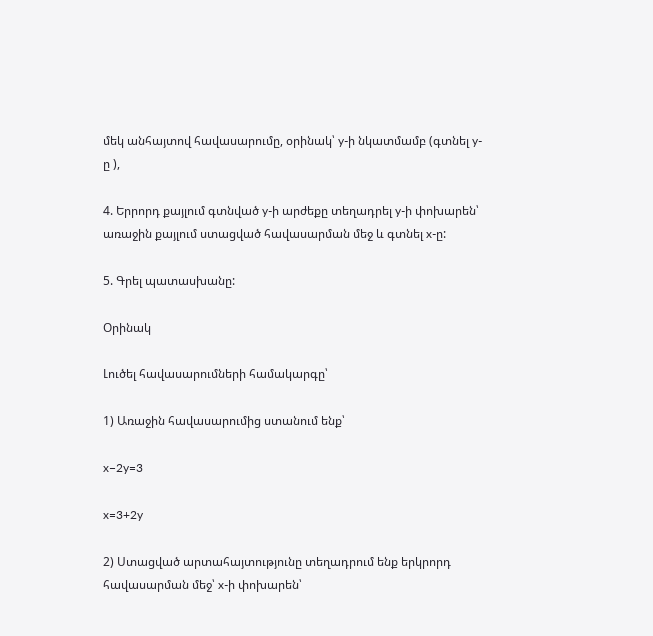մեկ անհայտով հավասարումը, օրինակ՝ y-ի նկատմամբ (գտնել y-ը ),

4. Երրորդ քայլում գտնված y-ի արժեքը տեղադրել y-ի փոխարեն՝ առաջին քայլում ստացված հավասարման մեջ և գտնել x-ը:

5. Գրել պատասխանը:

Օրինակ

Լուծել հավասարումների համակարգը՝

1) Առաջին հավասարումից ստանում ենք՝

x−2y=3

x=3+2y

2) Ստացված արտահայտությունը տեղադրում ենք երկրորդ հավասարման մեջ՝ x-ի փոխարեն՝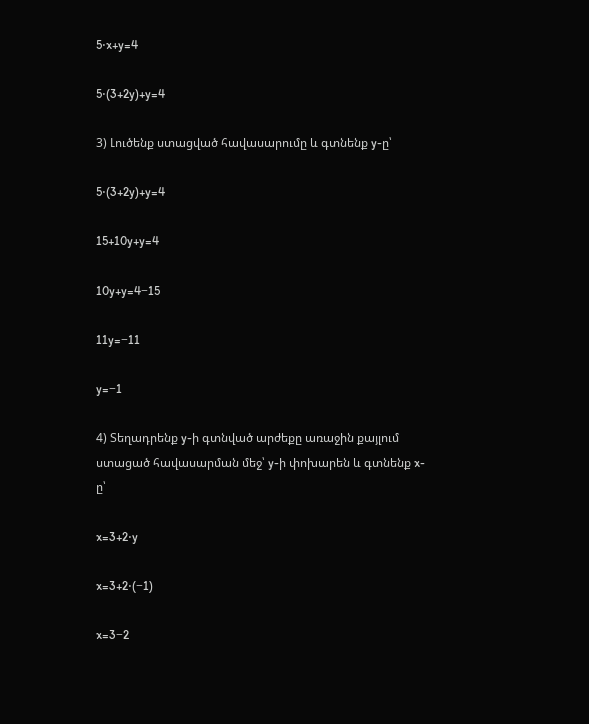5⋅x+y=4

5⋅(3+2y)+y=4

3) Լուծենք ստացված հավասարումը և գտնենք y-ը՝

5⋅(3+2y)+y=4

15+10y+y=4

10y+y=4−15

11y=−11

y=−1

4) Տեղադրենք y-ի գտնված արժեքը առաջին քայլում ստացած հավասարման մեջ՝ y-ի փոխարեն և գտնենք x-ը՝

x=3+2⋅y

x=3+2⋅(−1)

x=3−2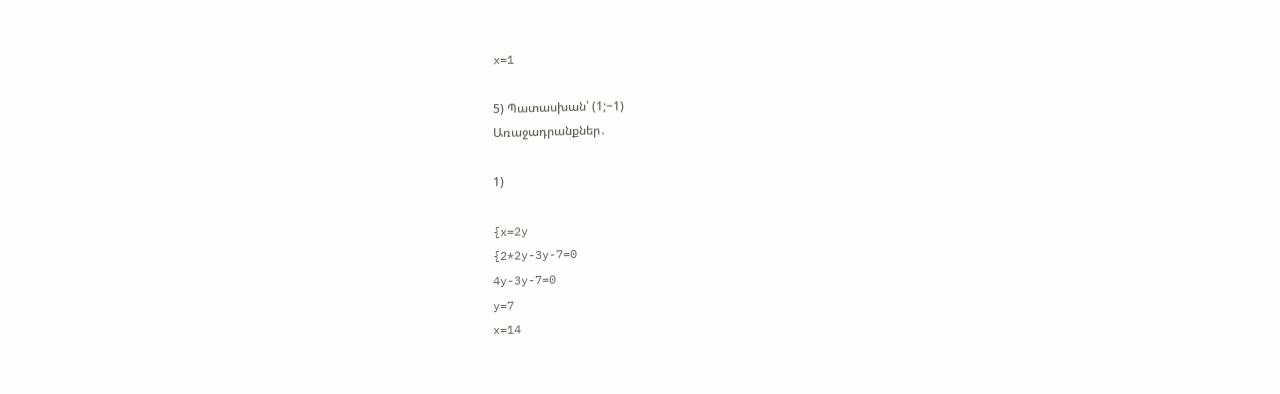x=1

5) Պատասխան՝ (1;−1)
Առաջադրանքներ․

1)

{x=2y
{2*2y-3y-7=0
4y-3y-7=0
y=7
x=14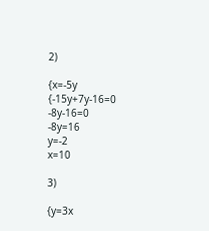2)

{x=-5y
{-15y+7y-16=0
-8y-16=0
-8y=16
y=-2
x=10

3)

{y=3x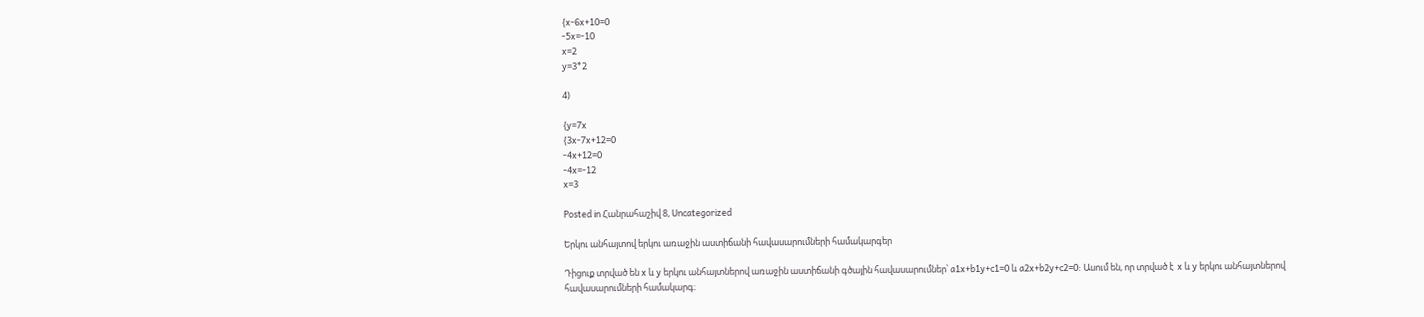{x-6x+10=0
-5x=-10
x=2
y=3*2

4)

{y=7x
{3x-7x+12=0
-4x+12=0
-4x=-12
x=3

Posted in Հանրահաշիվ 8, Uncategorized

Երկու անհայտով երկու առաջին աստիճանի հավասարումների համակարգեր

Դիցուք տրված են x և y երկու անհայտներով առաջին աստիճանի գծային հավասարումներ՝ a1x+b1y+c1=0 և a2x+b2y+c2=0: Ասում են, որ տրված է  x և y երկու անհայտներով հավասարումների համակարգ։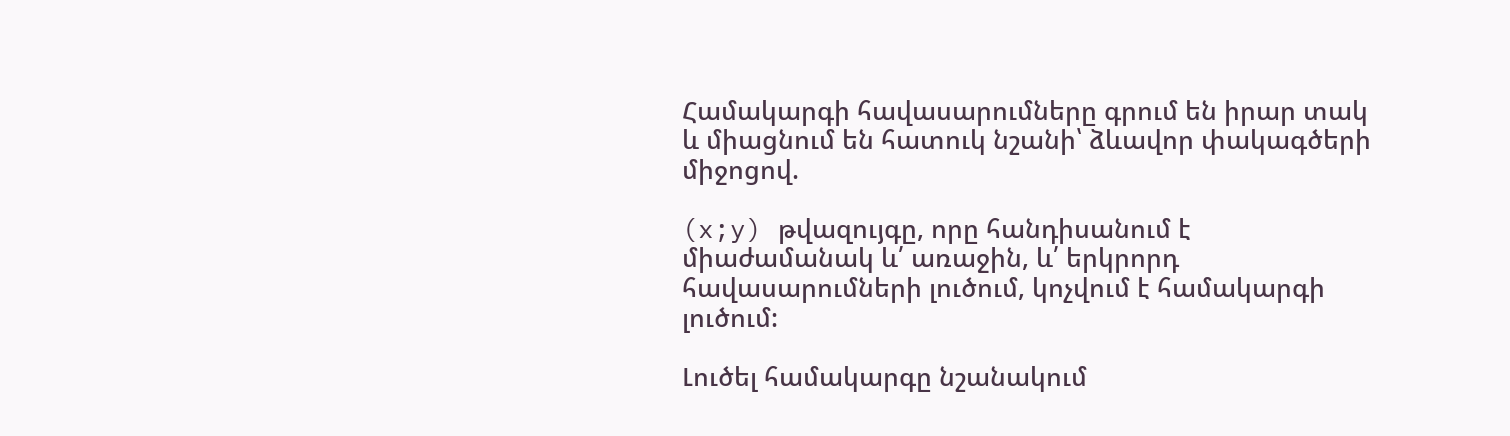Համակարգի հավասարումները գրում են իրար տակ և միացնում են հատուկ նշանի՝ ձևավոր փակագծերի միջոցով.

(x;y) թվազույգը, որը հանդիսանում է միաժամանակ և՛ առաջին, և՛ երկրորդ հավասարումների լուծում, կոչվում է համակարգի լուծում:

Լուծել համակարգը նշանակում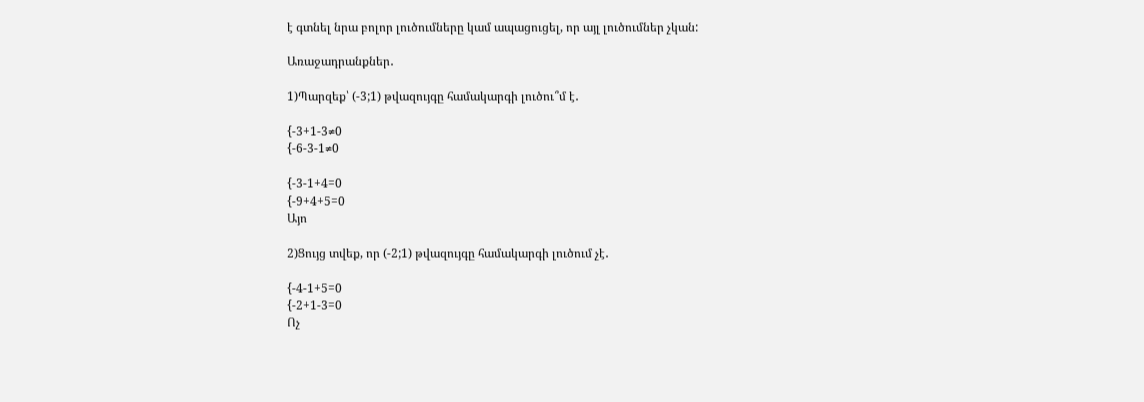է գտնել նրա բոլոր լուծումները կամ ապացուցել, որ այլ լուծումներ չկան:

Առաջադրանքներ․

1)Պարզեք՝ (-3;1) թվազույգը համակարգի լուծու՞մ է․

{-3+1-3≠0
{-6-3-1≠0

{-3-1+4=0
{-9+4+5=0
Այո

2)Ցույց տվեք, որ (-2;1) թվազույգը համակարգի լուծում չէ․

{-4-1+5=0
{-2+1-3=0
Ոչ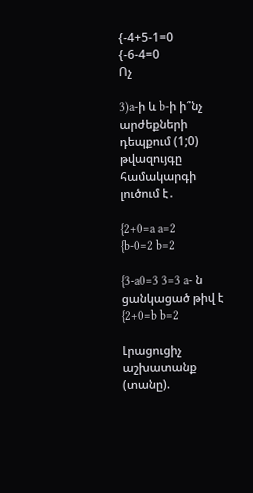{-4+5-1=0
{-6-4=0
Ոչ

3)a-ի և b-ի ի՞նչ արժեքների դեպքում (1;0) թվազույգը համակարգի լուծում է․

{2+0=a a=2
{b-0=2 b=2

{3-a0=3 3=3 a- ն ցանկացած թիվ է
{2+0=b b=2

Լրացուցիչ աշխատանք (տանը).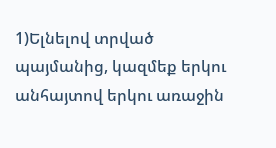1)Ելնելով տրված պայմանից, կազմեք երկու անհայտով երկու առաջին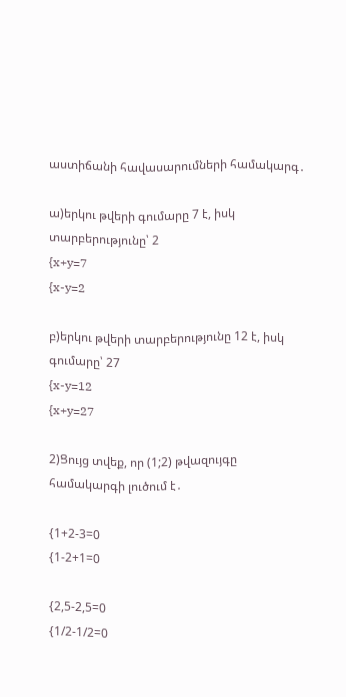աստիճանի հավասարումների համակարգ․

ա)երկու թվերի գումարը 7 է, իսկ տարբերությունը՝ 2
{x+y=7
{x-y=2

բ)երկու թվերի տարբերությունը 12 է, իսկ գումարը՝ 27
{x-y=12
{x+y=27

2)Ցույց տվեք, որ (1;2) թվազույգը համակարգի լուծում է․

{1+2-3=0
{1-2+1=0

{2,5-2,5=0
{1/2-1/2=0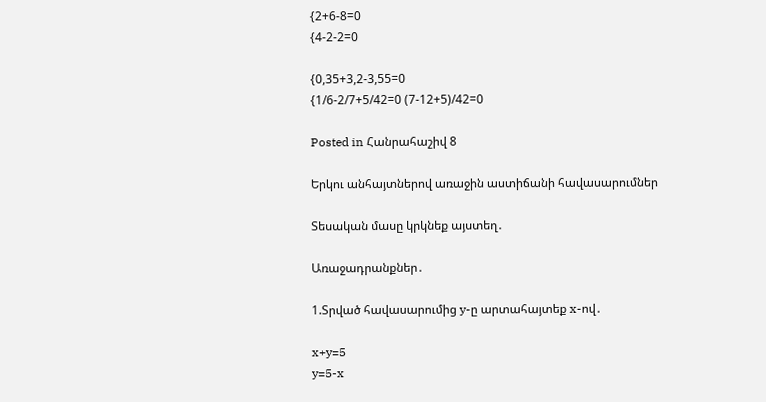{2+6-8=0
{4-2-2=0

{0,35+3,2-3,55=0
{1/6-2/7+5/42=0 (7-12+5)/42=0

Posted in Հանրահաշիվ 8

Երկու անհայտներով առաջին աստիճանի հավասարումներ

Տեսական մասը կրկնեք այստեղ․

Առաջադրանքներ․

1.Տրված հավասարումից y-ը արտահայտեք x-ով․

x+y=5
y=5-x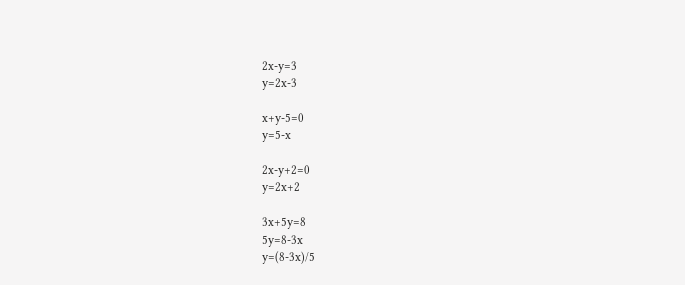2x-y=3
y=2x-3

x+y-5=0
y=5-x

2x-y+2=0
y=2x+2

3x+5y=8
5y=8-3x
y=(8-3x)/5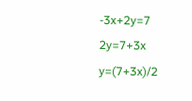-3x+2y=7
2y=7+3x
y=(7+3x)/2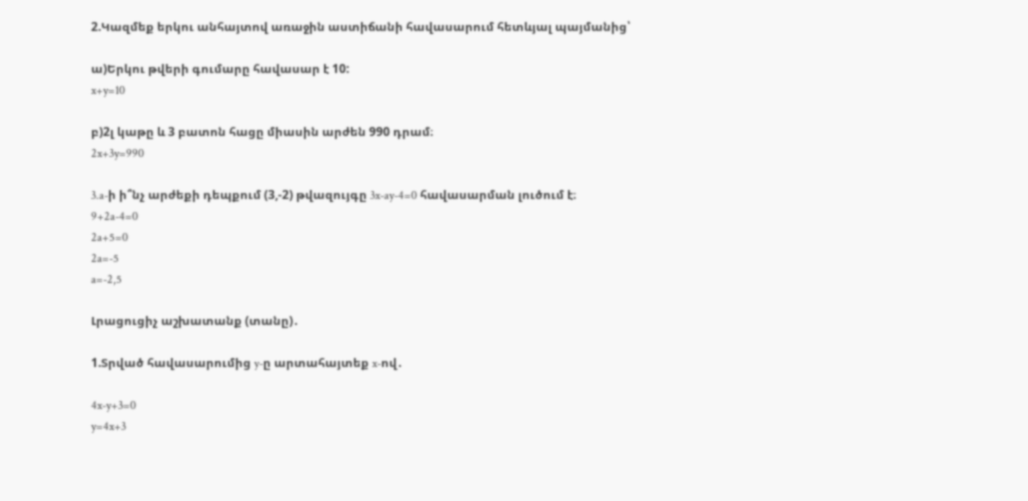2.Կազմեք երկու անհայտով առաջին աստիճանի հավասարում հետևյալ պայմանից՝

ա)Երկու թվերի գումարը հավասար է 10:
x+y=10

բ)2լ կաթը և 3 բատոն հացը միասին արժեն 990 դրամ։
2x+3y=990

3.a-ի ի՞նչ արժեքի դեպքում (3,-2) թվազույգը 3x-ay-4=0 հավասարման լուծում է։
9+2a-4=0
2a+5=0
2a=-5
a=-2,5

Լրացուցիչ աշխատանք (տանը)․

1.Տրված հավասարումից y-ը արտահայտեք x-ով․

4x-y+3=0
y=4x+3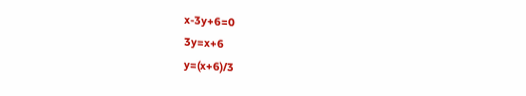x-3y+6=0
3y=x+6
y=(x+6)/3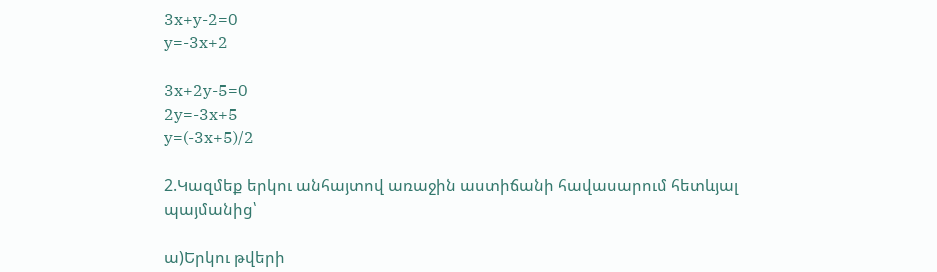3x+y-2=0
y=-3x+2

3x+2y-5=0
2y=-3x+5
y=(-3x+5)/2

2.Կազմեք երկու անհայտով առաջին աստիճանի հավասարում հետևյալ պայմանից՝

ա)Երկու թվերի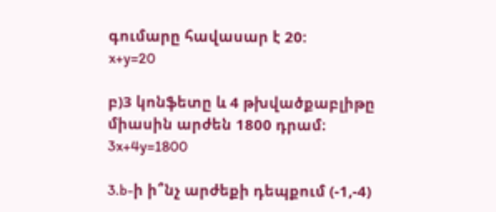գումարը հավասար է 20:
x+y=20

բ)3 կոնֆետը և 4 թխվածքաբլիթը միասին արժեն 1800 դրամ։
3x+4y=1800

3.b-ի ի՞նչ արժեքի դեպքում (-1,-4)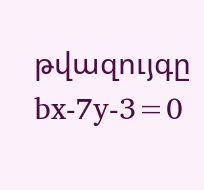թվազույգը bx-7y-3=0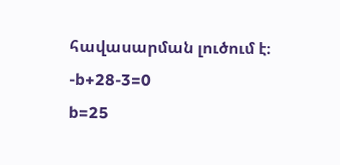հավասարման լուծում է։
-b+28-3=0
b=25